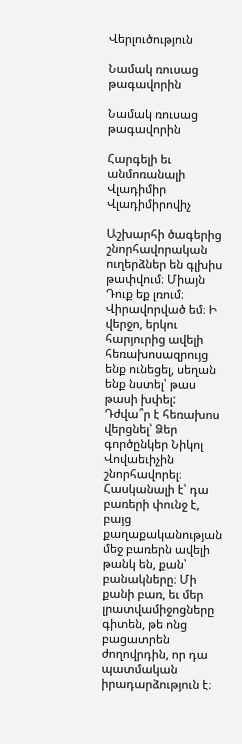Վերլուծություն

Նամակ ռուսաց թագավորին

Նամակ ռուսաց թագավորին

Հարգելի եւ անմոռանալի Վլադիմիր Վլադիմիրովիչ

Աշխարհի ծագերից շնորհավորական ուղերձներ են գլխիս թափվում։ Միայն Դուք եք լռում։ Վիրավորված եմ։ Ի վերջո, երկու հարյուրից ավելի հեռախոսազրույց ենք ունեցել, սեղան ենք նստել՝ թաս թասի խփել: Դժվա՞ր է հեռախոս վերցնել՝ Ձեր գործընկեր Նիկոլ Վովաեւիչին շնորհավորել։ Հասկանալի է՝ դա բառերի փունջ է, բայց քաղաքականության մեջ բառերն ավելի թանկ են, քան՝ բանակները։ Մի քանի բառ, եւ մեր լրատվամիջոցները գիտեն, թե ոնց բացատրեն ժողովրդին, որ դա պատմական իրադարձություն է։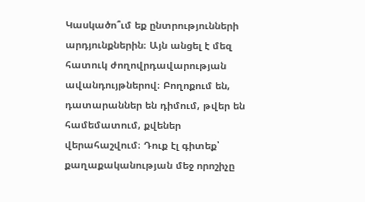Կասկածո՞ւմ եք ընտրությունների արդյունքներին։ Այն անցել է մեզ հատուկ ժողովրդավարության ավանդույթներով։ Բողոքում են, դատարաններ են դիմում, թվեր են համեմատում, քվեներ վերահաշվում։ Դուք էլ գիտեք՝ քաղաքականության մեջ որոշիչը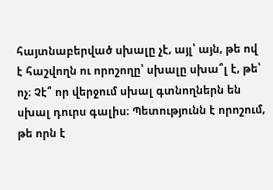հայտնաբերված սխալը չէ, այլ՝ այն, թե ով է հաշվողն ու որոշողը՝ սխալը սխա՞լ է, թե՝ ոչ։ Չէ՞ որ վերջում սխալ գտնողներն են սխալ դուրս գալիս։ Պետությունն է որոշում, թե որն է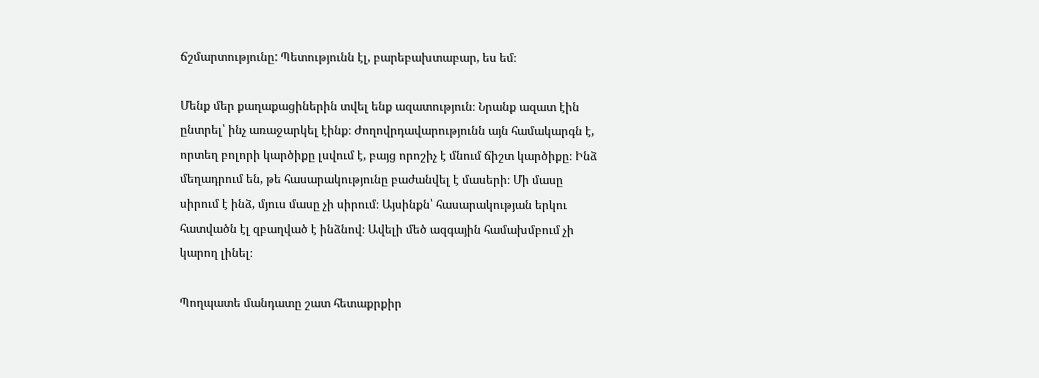ճշմարտությունը: Պետությունն էլ, բարեբախտաբար, ես եմ։

Մենք մեր քաղաքացիներին տվել ենք ազատություն։ Նրանք ազատ էին ընտրել՝ ինչ առաջարկել էինք։ Ժողովրդավարությունն այն համակարգն է, որտեղ բոլորի կարծիքը լսվում է, բայց որոշիչ է մնում ճիշտ կարծիքը։ Ինձ մեղադրում են, թե հասարակությունը բաժանվել է մասերի։ Մի մասը սիրում է ինձ, մյուս մասը չի սիրում։ Այսինքն՝ հասարակության երկու հատվածն էլ զբաղված է ինձնով։ Ավելի մեծ ազգային համախմբում չի կարող լինել։

Պողպատե մանդատը շատ հետաքրքիր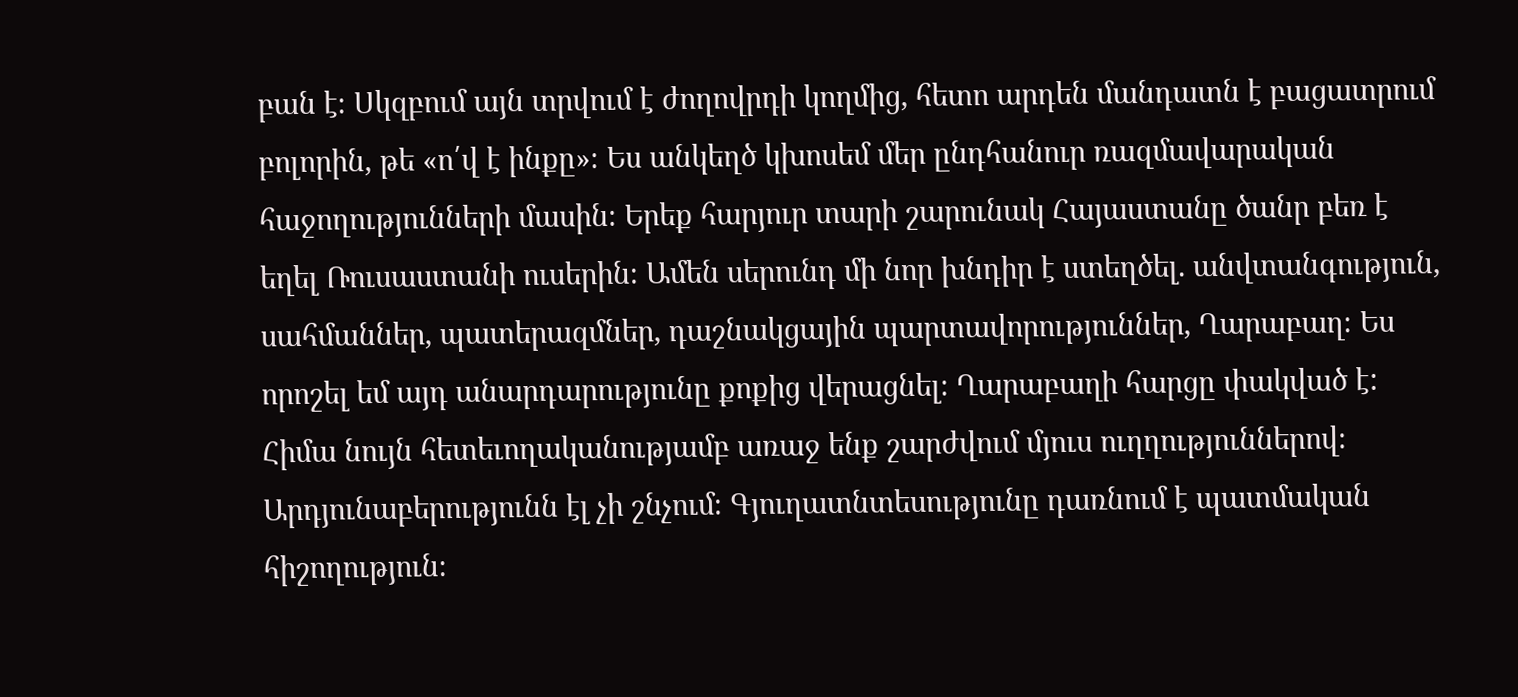բան է։ Սկզբում այն տրվում է ժողովրդի կողմից, հետո արդեն մանդատն է բացատրում բոլորին, թե «ո՛վ է ինքը»։ Ես անկեղծ կխոսեմ մեր ընդհանուր ռազմավարական հաջողությունների մասին։ Երեք հարյուր տարի շարունակ Հայաստանը ծանր բեռ է եղել Ռուսաստանի ուսերին։ Ամեն սերունդ մի նոր խնդիր է ստեղծել. անվտանգություն, սահմաններ, պատերազմներ, դաշնակցային պարտավորություններ, Ղարաբաղ։ Ես որոշել եմ այդ անարդարությունը քոքից վերացնել։ Ղարաբաղի հարցը փակված է: Հիմա նույն հետեւողականությամբ առաջ ենք շարժվում մյուս ուղղություններով։ Արդյունաբերությունն էլ չի շնչում։ Գյուղատնտեսությունը դառնում է պատմական հիշողություն։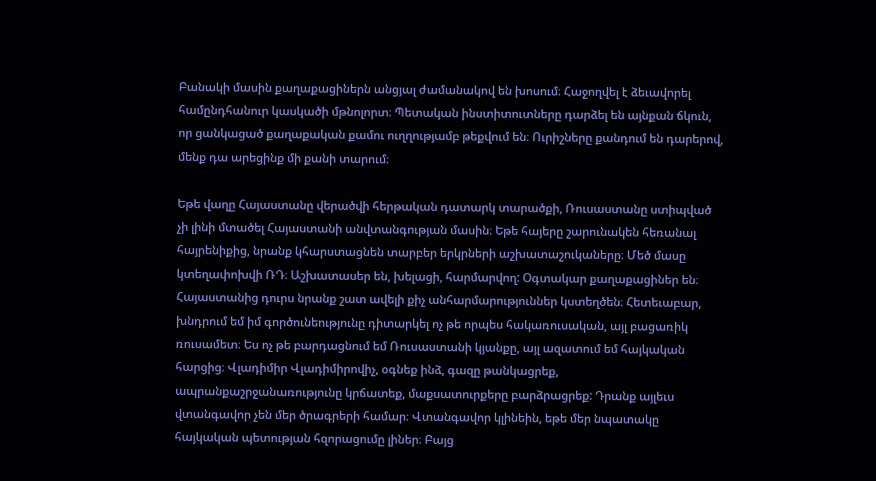Բանակի մասին քաղաքացիներն անցյալ ժամանակով են խոսում։ Հաջողվել է ձեւավորել համընդհանուր կասկածի մթնոլորտ։ Պետական ինստիտուտները դարձել են այնքան ճկուն, որ ցանկացած քաղաքական քամու ուղղությամբ թեքվում են։ Ուրիշները քանդում են դարերով, մենք դա արեցինք մի քանի տարում։

Եթե վաղը Հայաստանը վերածվի հերթական դատարկ տարածքի, Ռուսաստանը ստիպված չի լինի մտածել Հայաստանի անվտանգության մասին։ Եթե հայերը շարունակեն հեռանալ հայրենիքից, նրանք կհարստացնեն տարբեր երկրների աշխատաշուկաները։ Մեծ մասը կտեղափոխվի ՌԴ։ Աշխատասեր են, խելացի, հարմարվող: Օգտակար քաղաքացիներ են։ Հայաստանից դուրս նրանք շատ ավելի քիչ անհարմարություններ կստեղծեն։ Հետեւաբար, խնդրում եմ իմ գործունեությունը դիտարկել ոչ թե որպես հակառուսական, այլ բացառիկ ռուսամետ։ Ես ոչ թե բարդացնում եմ Ռուսաստանի կյանքը, այլ ազատում եմ հայկական հարցից։ Վլադիմիր Վլադիմիրովիչ, օգնեք ինձ, գազը թանկացրեք, ապրանքաշրջանառությունը կրճատեք, մաքսատուրքերը բարձրացրեք: Դրանք այլեւս վտանգավոր չեն մեր ծրագրերի համար։ Վտանգավոր կլինեին, եթե մեր նպատակը հայկական պետության հզորացումը լիներ։ Բայց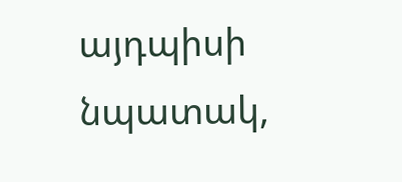այդպիսի նպատակ,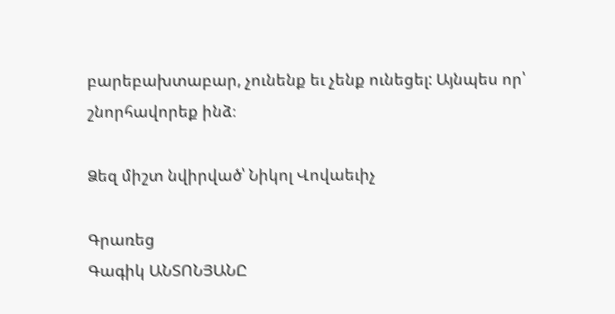բարեբախտաբար, չունենք եւ չենք ունեցել: Այնպես որ՝ շնորհավորեք ինձ։

Ձեզ միշտ նվիրված՝ Նիկոլ Վովաեւիչ

Գրառեց
Գագիկ ԱՆՏՈՆՅԱՆԸ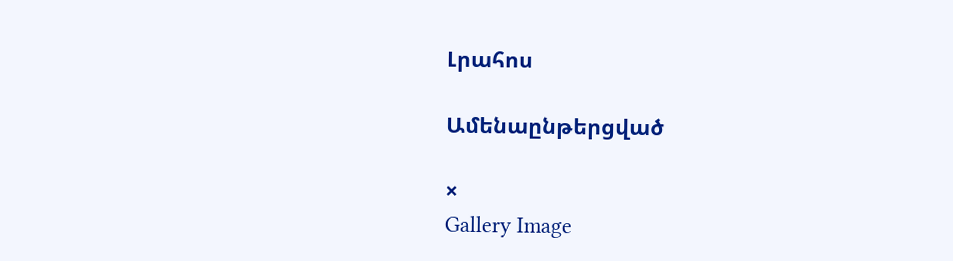Լրահոս

Ամենաընթերցված

×
Gallery Image